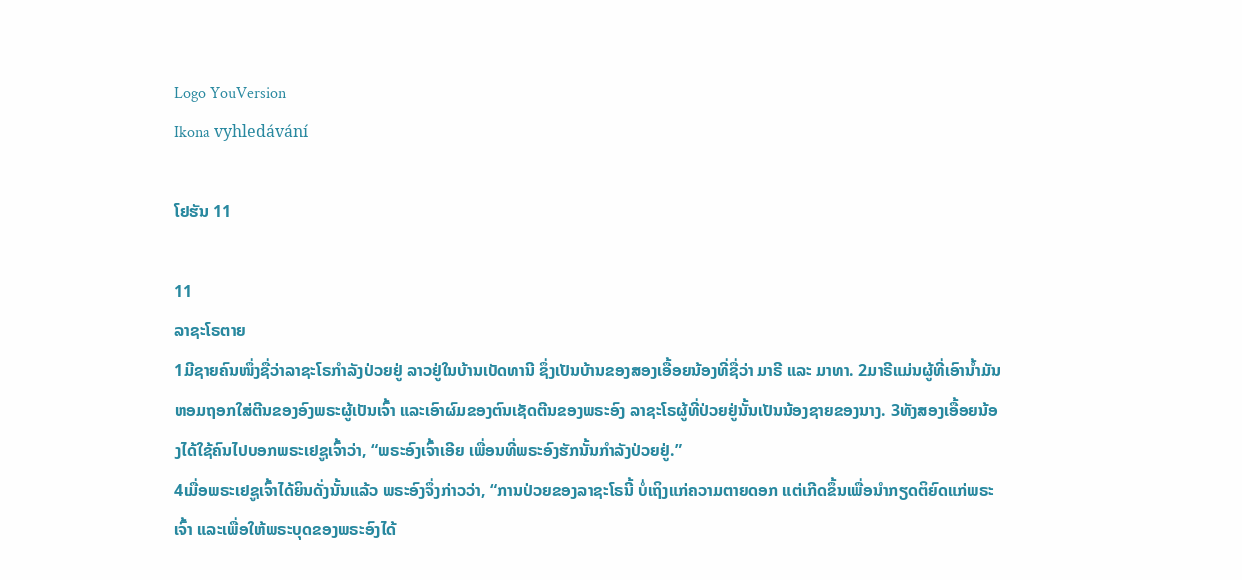Logo YouVersion
Ikona vyhledávání

ໂຢຮັນ 11

11
ລາຊະໂຣຕາຍ
1ມີຊາຍຄົນໜຶ່ງຊື່ວ່າລາຊະໂຣກຳລັງປ່ວຍຢູ່ ລາວຢູ່ໃນບ້ານເບັດທານີ ຊຶ່ງເປັນບ້ານຂອງສອງເອື້ອຍນ້ອງທີ່ຊື່ວ່າ ມາຣີ ແລະ ມາທາ. 2ມາຣີແມ່ນຜູ້ທີ່ເອົານໍ້າມັນຫອມຖອກໃສ່ຕີນຂອງອົງພຣະຜູ້ເປັນເຈົ້າ ແລະເອົາຜົມຂອງຕົນເຊັດຕີນຂອງພຣະອົງ ລາຊະໂຣຜູ້ທີ່ປ່ວຍຢູ່ນັ້ນເປັນນ້ອງຊາຍຂອງນາງ. 3ທັງສອງເອື້ອຍນ້ອງໄດ້ໃຊ້ຄົນໄປບອກພຣະເຢຊູເຈົ້າວ່າ, “ພຣະອົງເຈົ້າເອີຍ ເພື່ອນທີ່ພຣະອົງຮັກນັ້ນກຳລັງປ່ວຍຢູ່.”
4ເມື່ອພຣະເຢຊູເຈົ້າໄດ້ຍິນດັ່ງນັ້ນແລ້ວ ພຣະອົງຈຶ່ງກ່າວວ່າ, “ການປ່ວຍຂອງລາຊະໂຣນີ້ ບໍ່ເຖິງແກ່ຄວາມຕາຍດອກ ແຕ່ເກີດຂຶ້ນເພື່ອນຳກຽດຕິຍົດແກ່ພຣະເຈົ້າ ແລະເພື່ອໃຫ້ພຣະບຸດຂອງພຣະອົງໄດ້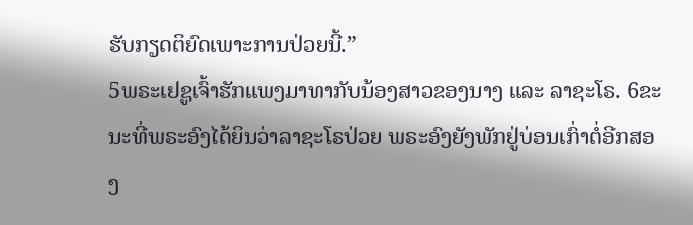ຮັບກຽດຕິຍົດເພາະການປ່ວຍນີ້.”
5ພຣະເຢຊູເຈົ້າຮັກແພງມາທາກັບນ້ອງສາວຂອງນາງ ແລະ ລາຊະໂຣ. 6ຂະນະທີ່ພຣະອົງໄດ້ຍິນວ່າລາຊະໂຣປ່ວຍ ພຣະອົງຍັງພັກຢູ່ບ່ອນເກົ່າຕໍ່ອີກສອງ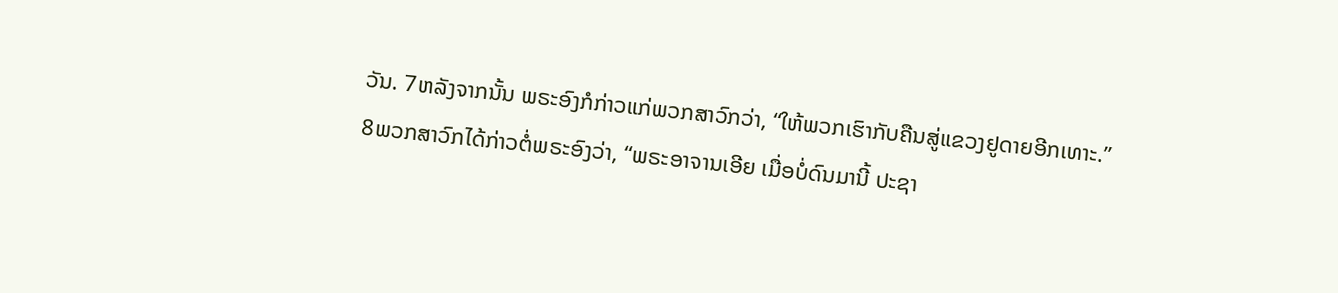ວັນ. 7ຫລັງຈາກນັ້ນ ພຣະອົງກໍກ່າວແກ່ພວກສາວົກວ່າ, “ໃຫ້ພວກເຮົາກັບຄືນສູ່ແຂວງຢູດາຍອີກເທາະ.”
8ພວກສາວົກໄດ້ກ່າວຕໍ່ພຣະອົງວ່າ, “ພຣະອາຈານເອີຍ ເມື່ອບໍ່ດົນມານີ້ ປະຊາ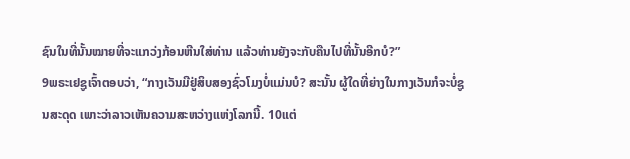ຊົນໃນທີ່ນັ້ນໝາຍທີ່ຈະແກວ່ງກ້ອນຫີນໃສ່ທ່ານ ແລ້ວທ່ານຍັງຈະກັບຄືນໄປທີ່ນັ້ນອີກບໍ?”
9ພຣະເຢຊູເຈົ້າຕອບວ່າ, “ກາງເວັນມີຢູ່ສິບສອງຊົ່ວໂມງບໍ່ແມ່ນບໍ? ສະນັ້ນ ຜູ້ໃດທີ່ຍ່າງໃນກາງເວັນກໍຈະບໍ່ຊູນສະດຸດ ເພາະວ່າລາວເຫັນຄວາມສະຫວ່າງແຫ່ງໂລກນີ້. 10ແຕ່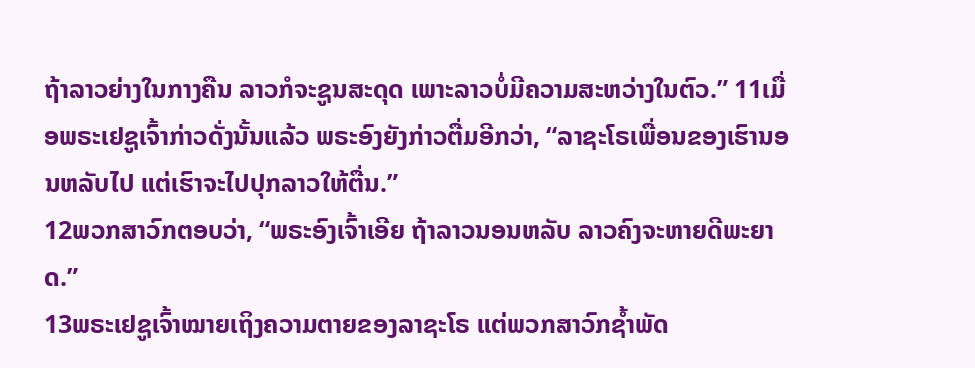ຖ້າລາວຍ່າງໃນກາງຄືນ ລາວກໍຈະຊູນສະດຸດ ເພາະລາວບໍ່ມີຄວາມສະຫວ່າງໃນຕົວ.” 11ເມື່ອພຣະເຢຊູເຈົ້າກ່າວດັ່ງນັ້ນແລ້ວ ພຣະອົງຍັງກ່າວຕື່ມອີກວ່າ, “ລາຊະໂຣເພື່ອນຂອງເຮົານອນຫລັບໄປ ແຕ່ເຮົາຈະໄປປຸກລາວໃຫ້ຕື່ນ.”
12ພວກສາວົກຕອບວ່າ, “ພຣະອົງເຈົ້າເອີຍ ຖ້າລາວນອນຫລັບ ລາວຄົງຈະຫາຍດີພະຍາດ.”
13ພຣະເຢຊູເຈົ້າໝາຍເຖິງຄວາມຕາຍຂອງລາຊະໂຣ ແຕ່ພວກສາວົກຊໍ້າພັດ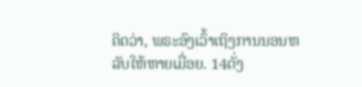ຄິດວ່າ, ພຣະອົງເວົ້າເຖິງການນອນຫລັບໃຫ້ຫາຍເມື່ອຍ. 14ດັ່ງ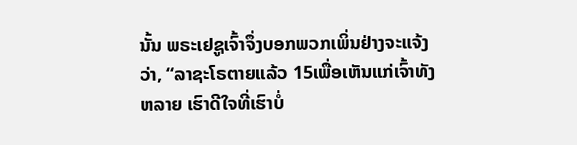ນັ້ນ ພຣະເຢຊູເຈົ້າຈຶ່ງບອກພວກເພິ່ນຢ່າງຈະແຈ້ງວ່າ, “ລາຊະໂຣຕາຍແລ້ວ 15ເພື່ອເຫັນແກ່ເຈົ້າທັງຫລາຍ ເຮົາດີໃຈທີ່ເຮົາບໍ່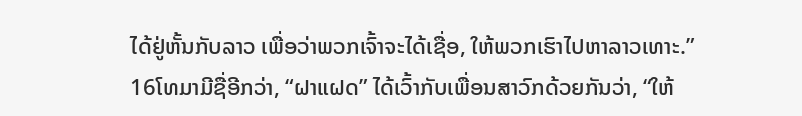ໄດ້ຢູ່ຫັ້ນກັບລາວ ເພື່ອວ່າພວກເຈົ້າຈະໄດ້ເຊື່ອ, ໃຫ້ພວກເຮົາໄປຫາລາວເທາະ.”
16ໂທມາມີຊື່ອີກວ່າ, “ຝາແຝດ” ໄດ້ເວົ້າກັບເພື່ອນສາວົກດ້ວຍກັນວ່າ, “ໃຫ້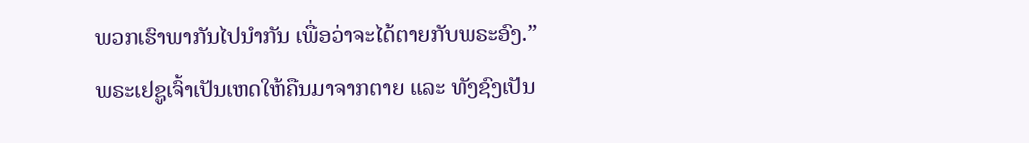ພວກເຮົາພາກັນໄປນຳກັນ ເພື່ອວ່າຈະໄດ້ຕາຍກັບພຣະອົງ.”
ພຣະເຢຊູເຈົ້າເປັນເຫດໃຫ້ຄືນມາຈາກຕາຍ ແລະ ທັງຊົງເປັນ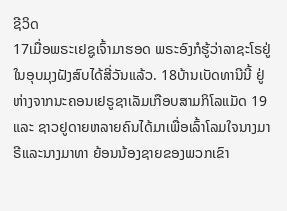ຊີວິດ
17ເມື່ອພຣະເຢຊູເຈົ້າມາຮອດ ພຣະອົງກໍຮູ້ວ່າລາຊະໂຣຢູ່ໃນອຸບມຸງຝັງສົບໄດ້ສີ່ວັນແລ້ວ. 18ບ້ານເບັດທານີນີ້ ຢູ່ຫ່າງຈາກນະຄອນເຢຣູຊາເລັມເກືອບສາມກິໂລແມັດ 19ແລະ ຊາວຢູດາຍຫລາຍຄົນໄດ້ມາເພື່ອເລົ້າໂລມໃຈນາງມາຣີແລະນາງມາທາ ຍ້ອນນ້ອງຊາຍຂອງພວກເຂົາ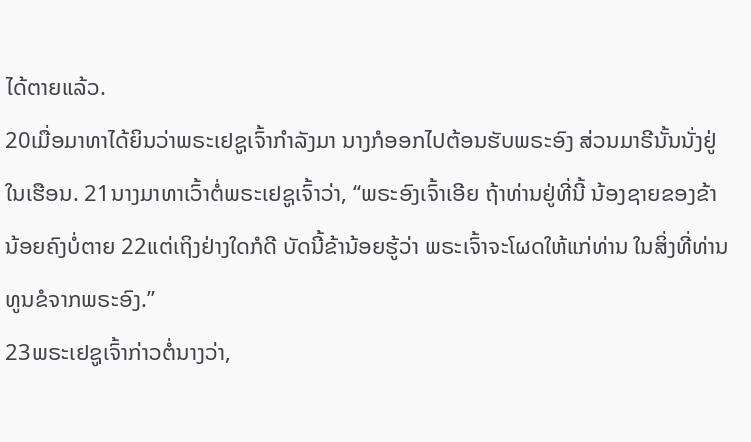ໄດ້ຕາຍແລ້ວ.
20ເມື່ອມາທາໄດ້ຍິນວ່າພຣະເຢຊູເຈົ້າກຳລັງມາ ນາງກໍອອກໄປຕ້ອນຮັບພຣະອົງ ສ່ວນມາຣີນັ້ນນັ່ງຢູ່ໃນເຮືອນ. 21ນາງມາທາເວົ້າຕໍ່ພຣະເຢຊູເຈົ້າວ່າ, “ພຣະອົງເຈົ້າເອີຍ ຖ້າທ່ານຢູ່ທີ່ນີ້ ນ້ອງຊາຍຂອງຂ້ານ້ອຍຄົງບໍ່ຕາຍ 22ແຕ່ເຖິງຢ່າງໃດກໍດີ ບັດນີ້ຂ້ານ້ອຍຮູ້ວ່າ ພຣະເຈົ້າຈະໂຜດໃຫ້ແກ່ທ່ານ ໃນສິ່ງທີ່ທ່ານທູນຂໍຈາກພຣະອົງ.”
23ພຣະເຢຊູເຈົ້າກ່າວຕໍ່ນາງວ່າ,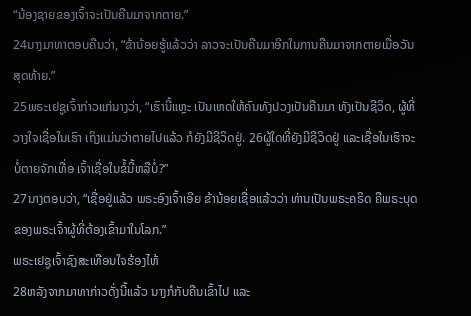“ນ້ອງຊາຍຂອງເຈົ້າຈະເປັນຄືນມາຈາກຕາຍ.”
24ນາງມາທາຕອບຄືນວ່າ, “ຂ້ານ້ອຍຮູ້ແລ້ວວ່າ ລາວຈະເປັນຄືນມາອີກໃນການຄືນມາຈາກຕາຍເມື່ອວັນສຸດທ້າຍ.”
25ພຣະເຢຊູເຈົ້າກ່າວແກ່ນາງວ່າ, “ເຮົານີ້ແຫຼະ ເປັນເຫດໃຫ້ຄົນທັງປວງເປັນຄືນມາ ທັງເປັນຊີວິດ, ຜູ້ທີ່ວາງໃຈເຊື່ອໃນເຮົາ ເຖິງແມ່ນວ່າຕາຍໄປແລ້ວ ກໍຍັງມີຊີວິດຢູ່. 26ຜູ້ໃດທີ່ຍັງມີຊີວິດຢູ່ ແລະເຊື່ອໃນເຮົາຈະບໍ່ຕາຍຈັກເທື່ອ ເຈົ້າເຊື່ອໃນຂໍ້ນີ້ຫລືບໍ່?”
27ນາງຕອບວ່າ, “ເຊື່ອຢູ່ແລ້ວ ພຣະອົງເຈົ້າເອີຍ ຂ້ານ້ອຍເຊື່ອແລ້ວວ່າ ທ່ານເປັນພຣະຄຣິດ ຄືພຣະບຸດຂອງພຣະເຈົ້າຜູ້ທີ່ຕ້ອງເຂົ້າມາໃນໂລກ.”
ພຣະເຢຊູເຈົ້າຊົງສະເທືອນໃຈຮ້ອງໄຫ້
28ຫລັງຈາກມາທາກ່າວດັ່ງນີ້ແລ້ວ ນາງກໍກັບຄືນເຂົ້າໄປ ແລະ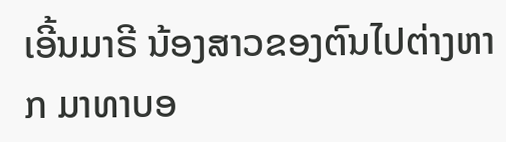ເອີ້ນມາຣີ ນ້ອງສາວຂອງຕົນໄປຕ່າງຫາກ ມາທາບອ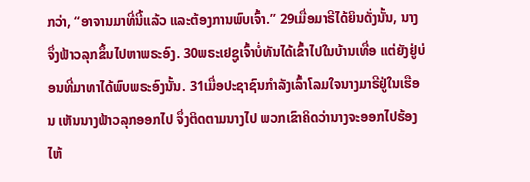ກວ່າ, “ອາຈານມາທີ່ນີ້ແລ້ວ ແລະຕ້ອງການພົບເຈົ້າ.” 29ເມື່ອມາຣີໄດ້ຍິນດັ່ງນັ້ນ, ນາງຈຶ່ງຟ້າວລຸກຂຶ້ນໄປຫາພຣະອົງ. 30ພຣະເຢຊູເຈົ້າບໍ່ທັນໄດ້ເຂົ້າໄປໃນບ້ານເທື່ອ ແຕ່ຍັງຢູ່ບ່ອນທີ່ມາທາໄດ້ພົບພຣະອົງນັ້ນ. 31ເມື່ອປະຊາຊົນກຳລັງເລົ້າໂລມໃຈນາງມາຣີຢູ່ໃນເຮືອນ ເຫັນນາງຟ້າວລຸກອອກໄປ ຈຶ່ງຕິດຕາມນາງໄປ ພວກເຂົາຄິດວ່ານາງຈະອອກໄປຮ້ອງໄຫ້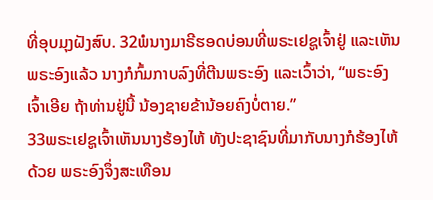ທີ່ອຸບມຸງຝັງສົບ. 32ພໍນາງມາຣີຮອດບ່ອນທີ່ພຣະເຢຊູເຈົ້າຢູ່ ແລະເຫັນພຣະອົງແລ້ວ ນາງກໍກົ້ມກາບລົງທີ່ຕີນພຣະອົງ ແລະເວົ້າວ່າ, “ພຣະອົງເຈົ້າເອີຍ ຖ້າທ່ານຢູ່ນີ້ ນ້ອງຊາຍຂ້ານ້ອຍຄົງບໍ່ຕາຍ.”
33ພຣະເຢຊູເຈົ້າເຫັນນາງຮ້ອງໄຫ້ ທັງປະຊາຊົນທີ່ມາກັບນາງກໍຮ້ອງໄຫ້ດ້ວຍ ພຣະອົງຈຶ່ງສະເທືອນ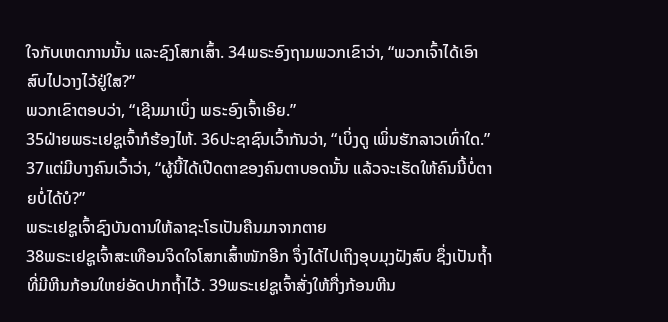ໃຈກັບເຫດການນັ້ນ ແລະຊົງໂສກເສົ້າ. 34ພຣະອົງຖາມພວກເຂົາວ່າ, “ພວກເຈົ້າໄດ້ເອົາສົບໄປວາງໄວ້ຢູ່ໃສ?”
ພວກເຂົາຕອບວ່າ, “ເຊີນມາເບິ່ງ ພຣະອົງເຈົ້າເອີຍ.”
35ຝ່າຍພຣະເຢຊູເຈົ້າກໍຮ້ອງໄຫ້. 36ປະຊາຊົນເວົ້າກັນວ່າ, “ເບິ່ງດູ ເພິ່ນຮັກລາວເທົ່າໃດ.”
37ແຕ່ມີບາງຄົນເວົ້າວ່າ, “ຜູ້ນີ້ໄດ້ເປີດຕາຂອງຄົນຕາບອດນັ້ນ ແລ້ວຈະເຮັດໃຫ້ຄົນນີ້ບໍ່ຕາຍບໍ່ໄດ້ບໍ?”
ພຣະເຢຊູເຈົ້າຊົງບັນດານໃຫ້ລາຊະໂຣເປັນຄືນມາຈາກຕາຍ
38ພຣະເຢຊູເຈົ້າສະເທືອນຈິດໃຈໂສກເສົ້າໜັກອີກ ຈຶ່ງໄດ້ໄປເຖິງອຸບມຸງຝັງສົບ ຊຶ່ງເປັນຖໍ້າທີ່ມີຫີນກ້ອນໃຫຍ່ອັດປາກຖໍ້າໄວ້. 39ພຣະເຢຊູເຈົ້າສັ່ງໃຫ້ກື່ງກ້ອນຫີນ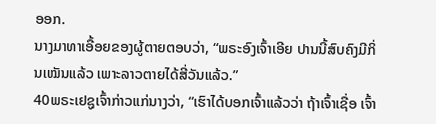ອອກ.
ນາງມາທາເອື້ອຍຂອງຜູ້ຕາຍຕອບວ່າ, “ພຣະອົງເຈົ້າເອີຍ ປານນີ້ສົບຄົງມີກິ່ນເໝັນແລ້ວ ເພາະລາວຕາຍໄດ້ສີ່ວັນແລ້ວ.”
40ພຣະເຢຊູເຈົ້າກ່າວແກ່ນາງວ່າ, “ເຮົາໄດ້ບອກເຈົ້າແລ້ວວ່າ ຖ້າເຈົ້າເຊື່ອ ເຈົ້າ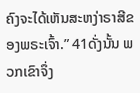ຄົງຈະໄດ້ເຫັນສະຫງ່າຣາສີຂອງພຣະເຈົ້າ.” 41ດັ່ງນັ້ນ ພວກເຂົາຈຶ່ງ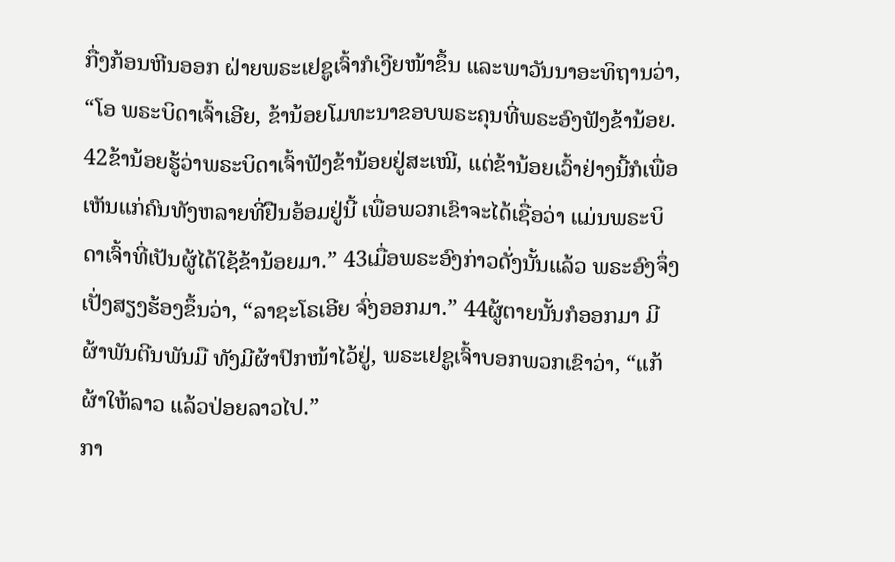ກື່ງກ້ອນຫີນອອກ ຝ່າຍພຣະເຢຊູເຈົ້າກໍເງີຍໜ້າຂຶ້ນ ແລະພາວັນນາອະທິຖານວ່າ, “ໂອ ພຣະບິດາເຈົ້າເອີຍ, ຂ້ານ້ອຍໂມທະນາຂອບພຣະຄຸນທີ່ພຣະອົງຟັງຂ້ານ້ອຍ. 42ຂ້ານ້ອຍຮູ້ວ່າພຣະບິດາເຈົ້າຟັງຂ້ານ້ອຍຢູ່ສະເໝີ, ແຕ່ຂ້ານ້ອຍເວົ້າຢ່າງນີ້ກໍເພື່ອເຫັນແກ່ຄົນທັງຫລາຍທີ່ຢືນອ້ອມຢູ່ນີ້ ເພື່ອພວກເຂົາຈະໄດ້ເຊື່ອວ່າ ແມ່ນພຣະບິດາເຈົ້າທີ່ເປັນຜູ້ໄດ້ໃຊ້ຂ້ານ້ອຍມາ.” 43ເມື່ອພຣະອົງກ່າວດັ່ງນັ້ນແລ້ວ ພຣະອົງຈຶ່ງເປັ່ງສຽງຮ້ອງຂຶ້ນວ່າ, “ລາຊະໂຣເອີຍ ຈົ່ງອອກມາ.” 44ຜູ້ຕາຍນັ້ນກໍອອກມາ ມີຜ້າພັນຕີນພັນມື ທັງມີຜ້າປົກໜ້າໄວ້ຢູ່, ພຣະເຢຊູເຈົ້າບອກພວກເຂົາວ່າ, “ແກ້ຜ້າໃຫ້ລາວ ແລ້ວປ່ອຍລາວໄປ.”
ກາ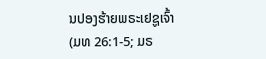ນປອງຮ້າຍພຣະເຢຊູເຈົ້າ
(ມທ 26:1-5; ມຣ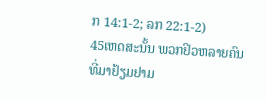ກ 14:1-2; ລກ 22:1-2)
45ເຫດສະນັ້ນ ພວກຢິວຫລາຍຄົນທີ່ມາຢ້ຽມຢາມ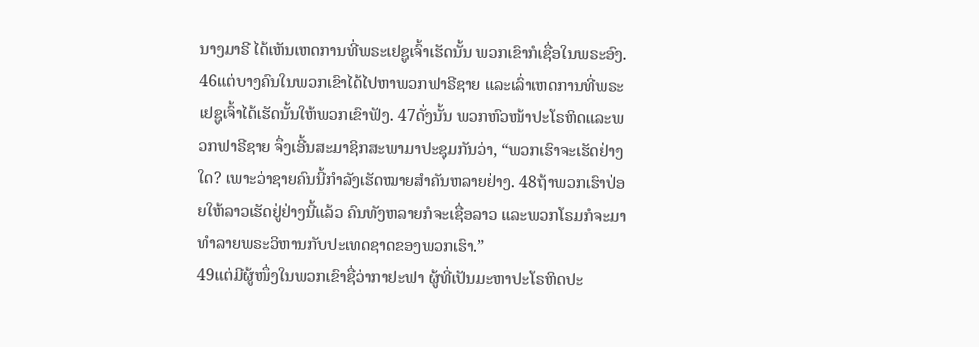ນາງມາຣີ ໄດ້ເຫັນເຫດການທີ່ພຣະເຢຊູເຈົ້າເຮັດນັ້ນ ພວກເຂົາກໍເຊື່ອໃນພຣະອົງ. 46ແຕ່ບາງຄົນໃນພວກເຂົາໄດ້ໄປຫາພວກຟາຣີຊາຍ ແລະເລົ່າເຫດການທີ່ພຣະເຢຊູເຈົ້າໄດ້ເຮັດນັ້ນໃຫ້ພວກເຂົາຟັງ. 47ດັ່ງນັ້ນ ພວກຫົວໜ້າປະໂຣຫິດແລະພວກຟາຣີຊາຍ ຈຶ່ງເອີ້ນສະມາຊິກສະພາມາປະຊຸມກັນວ່າ, “ພວກເຮົາຈະເຮັດຢ່າງໃດ? ເພາະວ່າຊາຍຄົນນີ້ກຳລັງເຮັດໝາຍສຳຄັນຫລາຍຢ່າງ. 48ຖ້າພວກເຮົາປ່ອຍໃຫ້ລາວເຮັດຢູ່ຢ່າງນີ້ແລ້ວ ຄົນທັງຫລາຍກໍຈະເຊື່ອລາວ ແລະພວກໂຣມກໍຈະມາ ທຳລາຍພຣະວິຫານກັບປະເທດຊາດຂອງພວກເຮົາ.”
49ແຕ່ມີຜູ້ໜຶ່ງໃນພວກເຂົາຊື່ວ່າກາຢະຟາ ຜູ້ທີ່ເປັນມະຫາປະໂຣຫິດປະ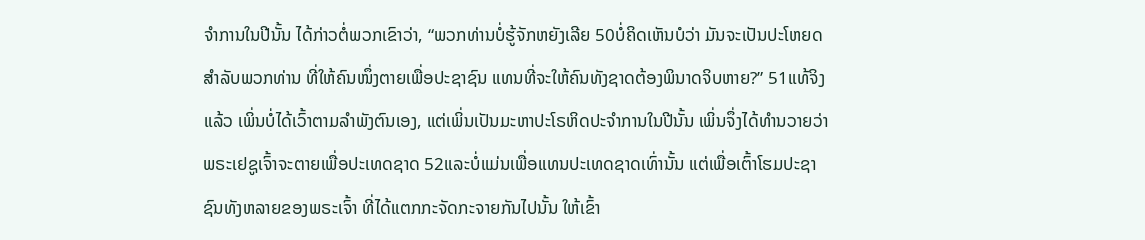ຈຳການໃນປີນັ້ນ ໄດ້ກ່າວຕໍ່ພວກເຂົາວ່າ, “ພວກທ່ານບໍ່ຮູ້ຈັກຫຍັງເລີຍ 50ບໍ່ຄິດເຫັນບໍວ່າ ມັນຈະເປັນປະໂຫຍດສຳລັບພວກທ່ານ ທີ່ໃຫ້ຄົນໜຶ່ງຕາຍເພື່ອປະຊາຊົນ ແທນທີ່ຈະໃຫ້ຄົນທັງຊາດຕ້ອງພິນາດຈິບຫາຍ?” 51ແທ້ຈິງແລ້ວ ເພິ່ນບໍ່ໄດ້ເວົ້າຕາມລຳພັງຕົນເອງ, ແຕ່ເພິ່ນເປັນມະຫາປະໂຣຫິດປະຈຳການໃນປີນັ້ນ ເພິ່ນຈຶ່ງໄດ້ທຳນວາຍວ່າ ພຣະເຢຊູເຈົ້າຈະຕາຍເພື່ອປະເທດຊາດ 52ແລະບໍ່ແມ່ນເພື່ອແທນປະເທດຊາດເທົ່ານັ້ນ ແຕ່ເພື່ອເຕົ້າໂຮມປະຊາຊົນທັງຫລາຍຂອງພຣະເຈົ້າ ທີ່ໄດ້ແຕກກະຈັດກະຈາຍກັນໄປນັ້ນ ໃຫ້ເຂົ້າ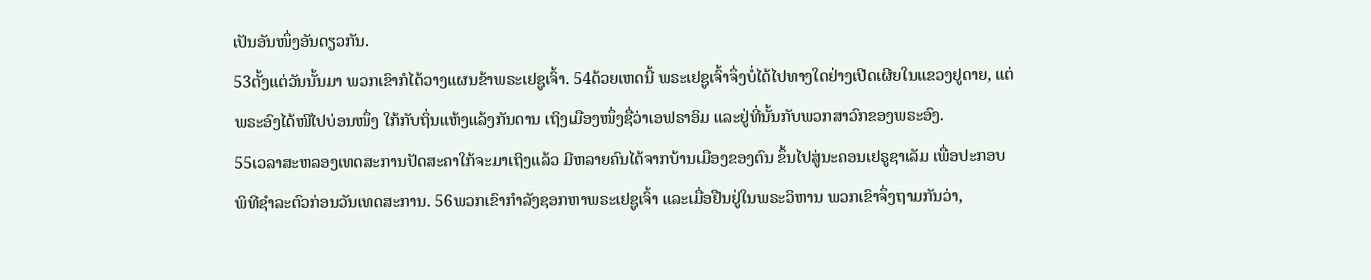ເປັນອັນໜຶ່ງອັນດຽວກັນ.
53ຕັ້ງແຕ່ວັນນັ້ນມາ ພວກເຂົາກໍໄດ້ວາງແຜນຂ້າພຣະເຢຊູເຈົ້າ. 54ດ້ວຍເຫດນີ້ ພຣະເຢຊູເຈົ້າຈຶ່ງບໍ່ໄດ້ໄປທາງໃດຢ່າງເປີດເຜີຍໃນແຂວງຢູດາຍ, ແຕ່ພຣະອົງໄດ້ໜີໄປບ່ອນໜຶ່ງ ໃກ້ກັບຖິ່ນແຫ້ງແລ້ງກັນດານ ເຖິງເມືອງໜຶ່ງຊື່ວ່າເອຟຣາອິມ ແລະຢູ່ທີ່ນັ້ນກັບພວກສາວົກຂອງພຣະອົງ.
55ເວລາສະຫລອງເທດສະການປັດສະຄາໃກ້ຈະມາເຖິງແລ້ວ ມີຫລາຍຄົນໄດ້ຈາກບ້ານເມືອງຂອງຕົນ ຂຶ້ນໄປສູ່ນະຄອນເຢຣູຊາເລັມ ເພື່ອປະກອບພິທີຊຳລະຕົວກ່ອນວັນເທດສະການ. 56ພວກເຂົາກຳລັງຊອກຫາພຣະເຢຊູເຈົ້າ ແລະເມື່ອຢືນຢູ່ໃນພຣະວິຫານ ພວກເຂົາຈຶ່ງຖາມກັນວ່າ,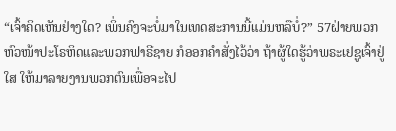“ເຈົ້າຄິດເຫັນຢ່າງໃດ? ເພິ່ນຄົງຈະບໍ່ມາໃນເທດສະການນີ້ແມ່ນຫລືບໍ່?” 57ຝ່າຍພວກຫົວໜ້າປະໂຣຫິດແລະພວກຟາຣີຊາຍ ກໍອອກຄຳສັ່ງໄວ້ວ່າ ຖ້າຜູ້ໃດຮູ້ວ່າພຣະເຢຊູເຈົ້າຢູ່ໃສ ໃຫ້ມາລາຍງານພວກຕົນເພື່ອຈະໄປ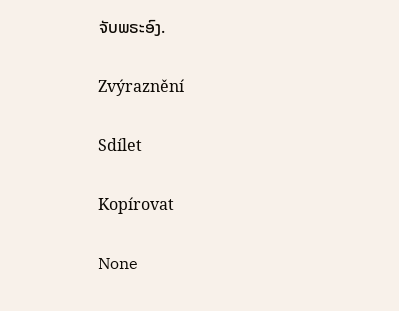ຈັບພຣະອົງ.

Zvýraznění

Sdílet

Kopírovat

None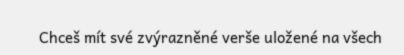Chceš mít své zvýrazněné verše uložené na všech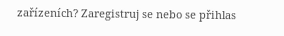zařízeních? Zaregistruj se nebo se přihlas